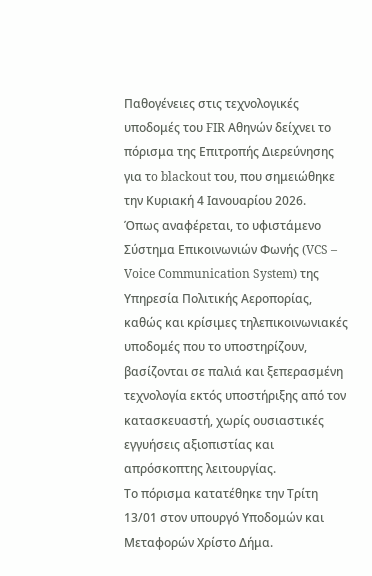Παθογένειες στις τεχνολογικές υποδομές του FIR Αθηνών δείχνει το πόρισμα της Επιτροπής Διερεύνησης για τo blackout του, που σημειώθηκε την Κυριακή 4 Ιανουαρίου 2026.
Όπως αναφέρεται, το υφιστάμενο Σύστημα Επικοινωνιών Φωνής (VCS – Voice Communication System) της Υπηρεσία Πολιτικής Αεροπορίας, καθώς και κρίσιμες τηλεπικοινωνιακές υποδομές που το υποστηρίζουν, βασίζονται σε παλιά και ξεπερασμένη τεχνολογία εκτός υποστήριξης από τον κατασκευαστή, χωρίς ουσιαστικές εγγυήσεις αξιοπιστίας και απρόσκοπτης λειτουργίας.
Το πόρισμα κατατέθηκε την Τρίτη 13/01 στον υπουργό Υποδομών και Μεταφορών Χρίστο Δήμα.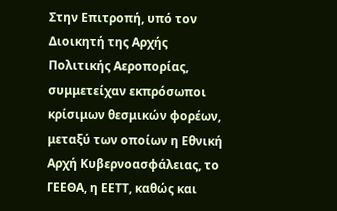Στην Επιτροπή, υπό τον Διοικητή της Αρχής Πολιτικής Αεροπορίας, συμμετείχαν εκπρόσωποι κρίσιμων θεσμικών φορέων, μεταξύ των οποίων η Εθνική Αρχή Κυβερνοασφάλειας, το ΓΕΕΘΑ, η ΕΕΤΤ, καθώς και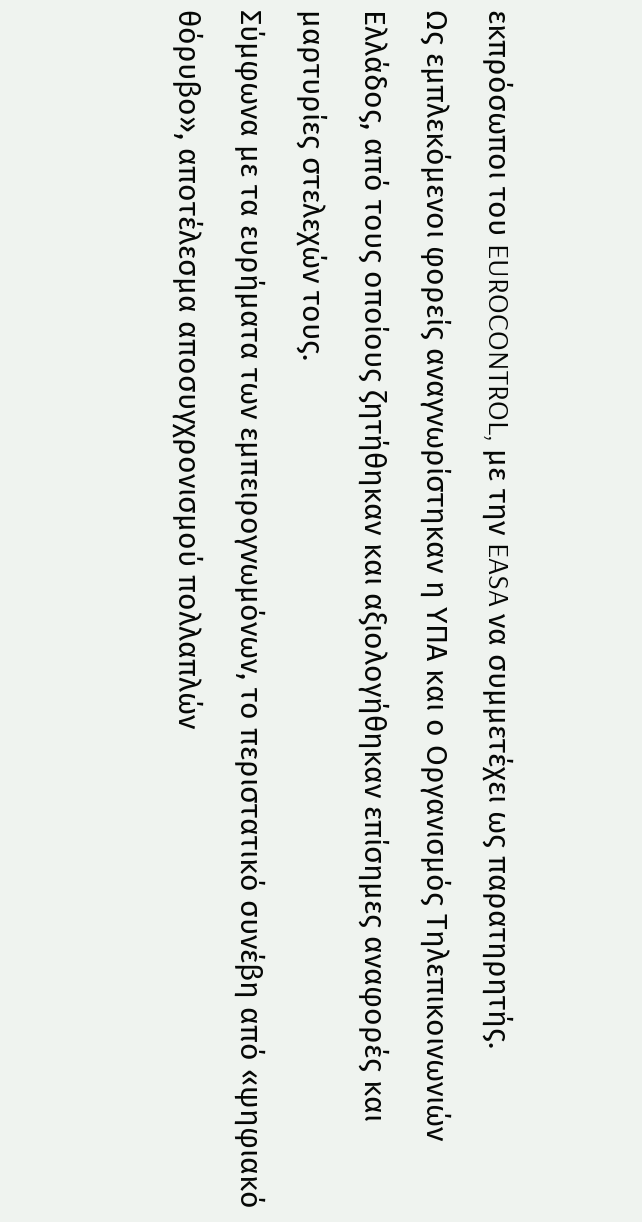εκπρόσωποι του EUROCONTROL, με την EASA να συμμετέχει ως παρατηρητής.
Ως εμπλεκόμενοι φορείς αναγνωρίστηκαν η ΥΠΑ και ο Οργανισμός Τηλεπικοινωνιών Ελλάδος, από τους οποίους ζητήθηκαν και αξιολογήθηκαν επίσημες αναφορές και μαρτυρίες στελεχών τους.
Σύμφωνα με τα ευρήματα των εμπειρογνωμόνων, το περιστατικό συνέβη από «ψηφιακό θόρυβο», αποτέλεσμα αποσυγχρονισμού πολλαπλών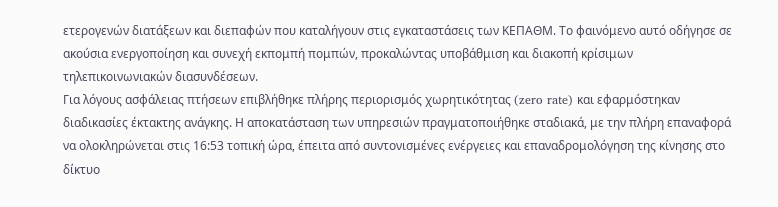ετερογενών διατάξεων και διεπαφών που καταλήγουν στις εγκαταστάσεις των ΚΕΠΑΘΜ. Το φαινόμενο αυτό οδήγησε σε ακούσια ενεργοποίηση και συνεχή εκπομπή πομπών, προκαλώντας υποβάθμιση και διακοπή κρίσιμων τηλεπικοινωνιακών διασυνδέσεων.
Για λόγους ασφάλειας πτήσεων επιβλήθηκε πλήρης περιορισμός χωρητικότητας (zero rate) και εφαρμόστηκαν διαδικασίες έκτακτης ανάγκης. Η αποκατάσταση των υπηρεσιών πραγματοποιήθηκε σταδιακά, με την πλήρη επαναφορά να ολοκληρώνεται στις 16:53 τοπική ώρα, έπειτα από συντονισμένες ενέργειες και επαναδρομολόγηση της κίνησης στο δίκτυο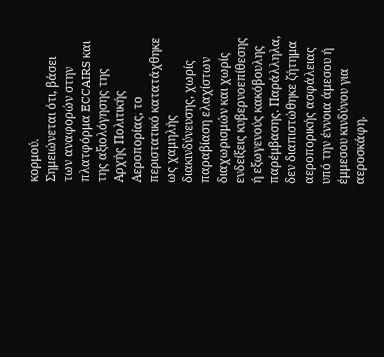κορμού.
Σημειώνεται ότι, βάσει των αναφορών στην πλατφόρμα ECCAIRS και της αξιολόγησης της Αρχής Πολιτικής Αεροπορίας, το περιστατικό κατατάχθηκε ως χαμηλής διακινδύνευσης, χωρίς παραβίαση ελαχίστων διαχωρισμών και χωρίς ενδείξεις κυβερνοεπίθεσης ή εξωγενούς κακόβουλης παρέμβασης. Παράλληλα, δεν διαπιστώθηκε ζήτημα αεροπορικής ασφάλειας υπό την έννοια άμεσου ή έμμεσου κινδύνου για αεροσκάφη.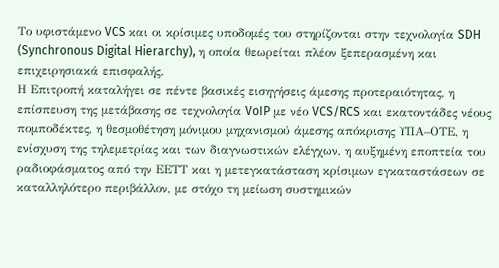Το υφιστάμενο VCS και οι κρίσιμες υποδομές του στηρίζονται στην τεχνολογία SDH (Synchronous Digital Hierarchy), η οποία θεωρείται πλέον ξεπερασμένη και επιχειρησιακά επισφαλής.
Η Επιτροπή καταλήγει σε πέντε βασικές εισηγήσεις άμεσης προτεραιότητας, η επίσπευση της μετάβασης σε τεχνολογία VoIP με νέο VCS/RCS και εκατοντάδες νέους πομποδέκτες, η θεσμοθέτηση μόνιμου μηχανισμού άμεσης απόκρισης ΥΠΑ–ΟΤΕ, η ενίσχυση της τηλεμετρίας και των διαγνωστικών ελέγχων, η αυξημένη εποπτεία του ραδιοφάσματος από την ΕΕΤΤ και η μετεγκατάσταση κρίσιμων εγκαταστάσεων σε καταλληλότερο περιβάλλον, με στόχο τη μείωση συστημικών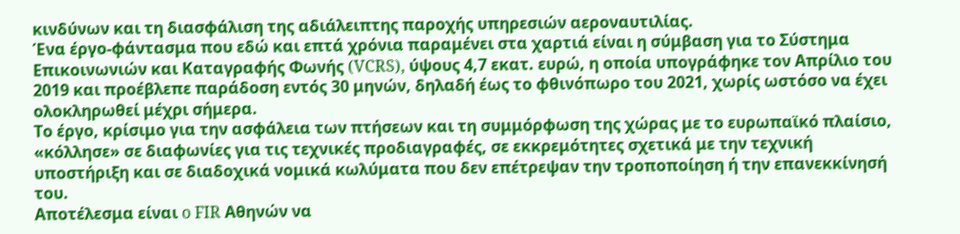κινδύνων και τη διασφάλιση της αδιάλειπτης παροχής υπηρεσιών αεροναυτιλίας.
Ένα έργο-φάντασμα που εδώ και επτά χρόνια παραμένει στα χαρτιά είναι η σύμβαση για το Σύστημα Επικοινωνιών και Καταγραφής Φωνής (VCRS), ύψους 4,7 εκατ. ευρώ, η οποία υπογράφηκε τον Απρίλιο του 2019 και προέβλεπε παράδοση εντός 30 μηνών, δηλαδή έως το φθινόπωρο του 2021, χωρίς ωστόσο να έχει ολοκληρωθεί μέχρι σήμερα.
Το έργο, κρίσιμο για την ασφάλεια των πτήσεων και τη συμμόρφωση της χώρας με το ευρωπαϊκό πλαίσιο, «κόλλησε» σε διαφωνίες για τις τεχνικές προδιαγραφές, σε εκκρεμότητες σχετικά με την τεχνική υποστήριξη και σε διαδοχικά νομικά κωλύματα που δεν επέτρεψαν την τροποποίηση ή την επανεκκίνησή του.
Αποτέλεσμα είναι o FIR Αθηνών να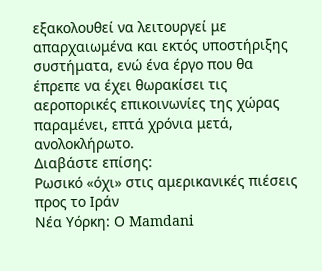εξακολουθεί να λειτουργεί με απαρχαιωμένα και εκτός υποστήριξης συστήματα, ενώ ένα έργο που θα έπρεπε να έχει θωρακίσει τις αεροπορικές επικοινωνίες της χώρας παραμένει, επτά χρόνια μετά, ανολοκλήρωτο.
Διαβάστε επίσης:
Ρωσικό «όχι» στις αμερικανικές πιέσεις προς το Ιράν
Νέα Υόρκη: Ο Mamdani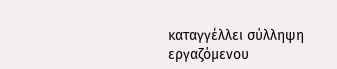καταγγέλλει σύλληψη εργαζόμενου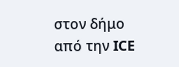στον δήμο από την ICE